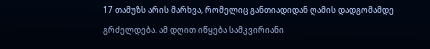17 თამუზს არის მარხვა, რომელიც განთიადიდან ღამის დადგომამდე გრძელდება. ამ დღით იწყება სამკვირიანი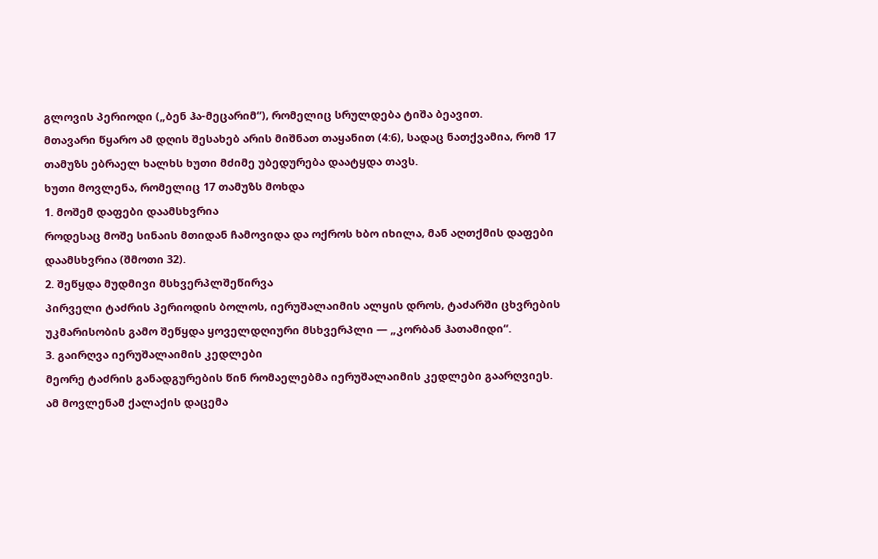გლოვის პერიოდი („ბენ ჰა-მეცარიმ“), რომელიც სრულდება ტიშა ბეავით.
მთავარი წყარო ამ დღის შესახებ არის მიშნათ თაყანით (4:6), სადაც ნათქვამია, რომ 17 თამუზს ებრაელ ხალხს ხუთი მძიმე უბედურება დაატყდა თავს.
ხუთი მოვლენა, რომელიც 17 თამუზს მოხდა
1. მოშემ დაფები დაამსხვრია
როდესაც მოშე სინაის მთიდან ჩამოვიდა და ოქროს ხბო იხილა, მან აღთქმის დაფები დაამსხვრია (შმოთი 32).
2. შეწყდა მუდმივი მსხვერპლშეწირვა
პირველი ტაძრის პერიოდის ბოლოს, იერუშალაიმის ალყის დროს, ტაძარში ცხვრების უკმარისობის გამო შეწყდა ყოველდღიური მსხვერპლი — „კორბან ჰათამიდი“.
3. გაირღვა იერუშალაიმის კედლები
მეორე ტაძრის განადგურების წინ რომაელებმა იერუშალაიმის კედლები გაარღვიეს. ამ მოვლენამ ქალაქის დაცემა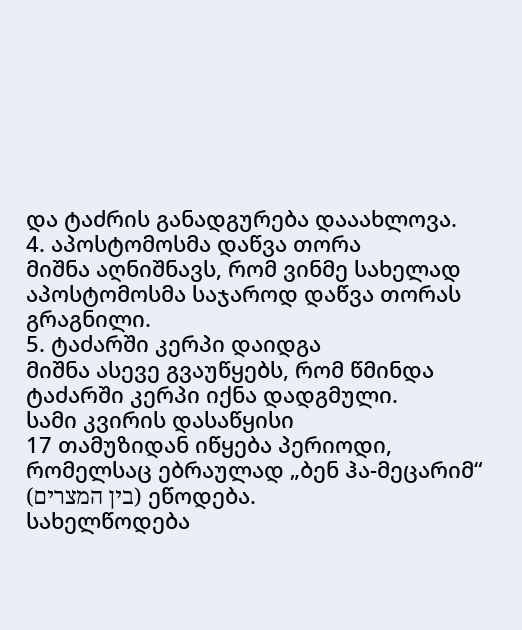და ტაძრის განადგურება დააახლოვა.
4. აპოსტომოსმა დაწვა თორა
მიშნა აღნიშნავს, რომ ვინმე სახელად აპოსტომოსმა საჯაროდ დაწვა თორას გრაგნილი.
5. ტაძარში კერპი დაიდგა
მიშნა ასევე გვაუწყებს, რომ წმინდა ტაძარში კერპი იქნა დადგმული.
სამი კვირის დასაწყისი
17 თამუზიდან იწყება პერიოდი, რომელსაც ებრაულად „ბენ ჰა-მეცარიმ“ (בין המצרים) ეწოდება.
სახელწოდება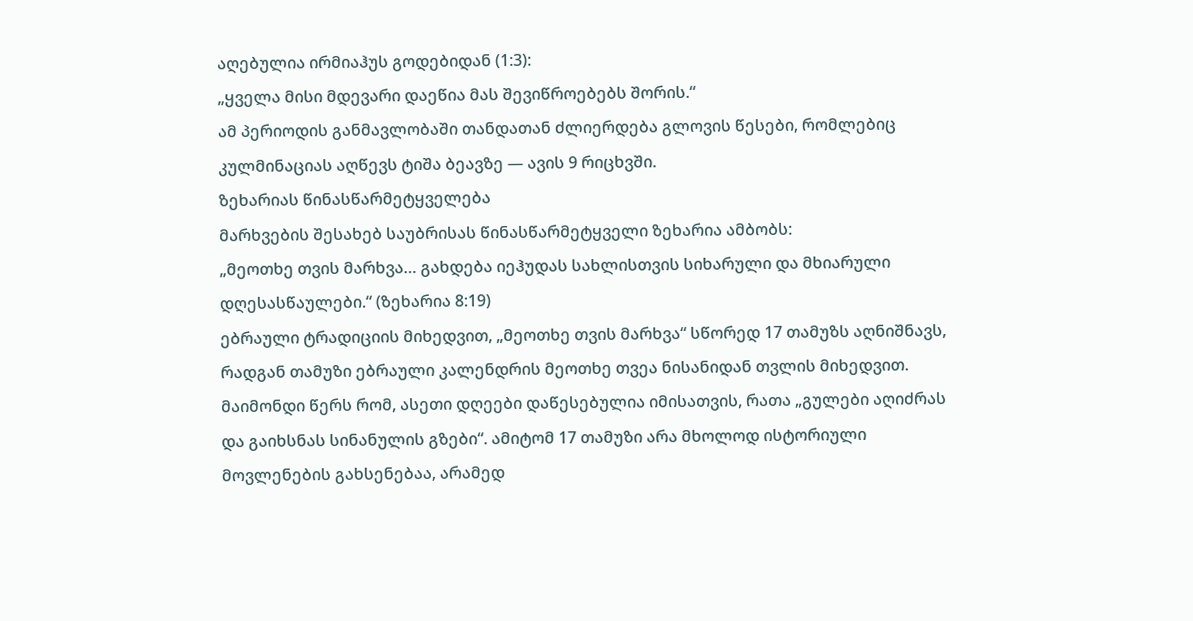აღებულია ირმიაჰუს გოდებიდან (1:3):
„ყველა მისი მდევარი დაეწია მას შევიწროებებს შორის.“
ამ პერიოდის განმავლობაში თანდათან ძლიერდება გლოვის წესები, რომლებიც კულმინაციას აღწევს ტიშა ბეავზე — ავის 9 რიცხვში.
ზეხარიას წინასწარმეტყველება
მარხვების შესახებ საუბრისას წინასწარმეტყველი ზეხარია ამბობს:
„მეოთხე თვის მარხვა… გახდება იეჰუდას სახლისთვის სიხარული და მხიარული დღესასწაულები.“ (ზეხარია 8:19)
ებრაული ტრადიციის მიხედვით, „მეოთხე თვის მარხვა“ სწორედ 17 თამუზს აღნიშნავს, რადგან თამუზი ებრაული კალენდრის მეოთხე თვეა ნისანიდან თვლის მიხედვით.
მაიმონდი წერს რომ, ასეთი დღეები დაწესებულია იმისათვის, რათა „გულები აღიძრას და გაიხსნას სინანულის გზები“. ამიტომ 17 თამუზი არა მხოლოდ ისტორიული მოვლენების გახსენებაა, არამედ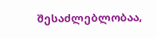შესაძლებლობაა,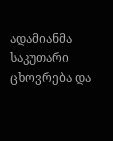ადამიანმა საკუთარი ცხოვრება და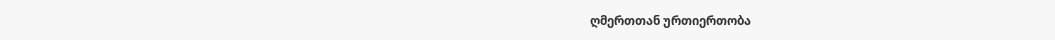ღმერთთან ურთიერთობა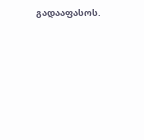გადააფასოს.